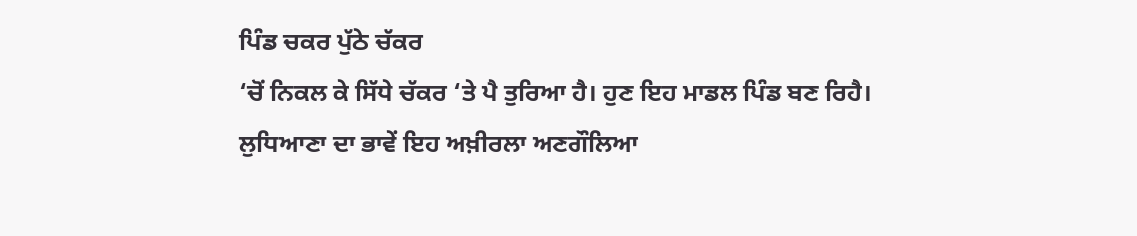ਪਿੰਡ ਚਕਰ ਪੁੱਠੇ ਚੱਕਰ
‘ਚੋਂ ਨਿਕਲ ਕੇ ਸਿੱਧੇ ਚੱਕਰ ‘ਤੇ ਪੈ ਤੁਰਿਆ ਹੈ। ਹੁਣ ਇਹ ਮਾਡਲ ਪਿੰਡ ਬਣ ਰਿਹੈ।
ਲੁਧਿਆਣਾ ਦਾ ਭਾਵੇਂ ਇਹ ਅਖ਼ੀਰਲਾ ਅਣਗੌਲਿਆ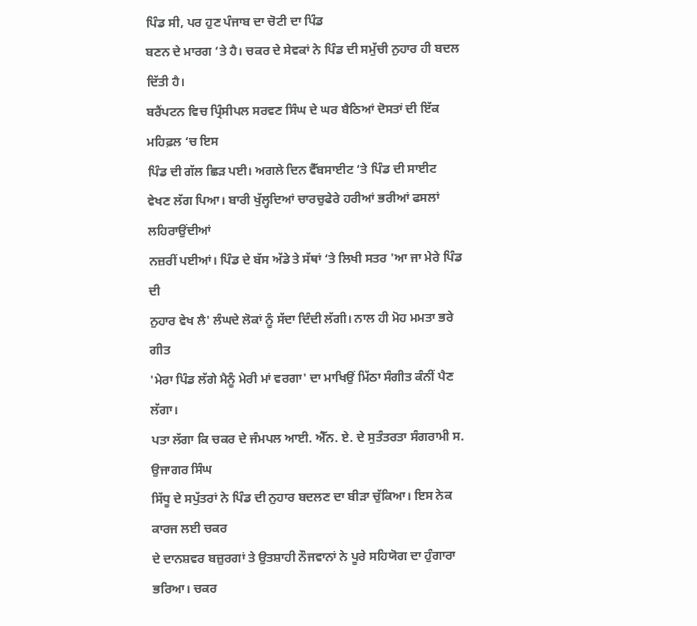ਪਿੰਡ ਸੀ, ਪਰ ਹੁਣ ਪੰਜਾਬ ਦਾ ਚੋਟੀ ਦਾ ਪਿੰਡ
ਬਣਨ ਦੇ ਮਾਰਗ ‘ਤੇ ਹੈ। ਚਕਰ ਦੇ ਸੇਵਕਾਂ ਨੇ ਪਿੰਡ ਦੀ ਸਮੁੱਚੀ ਨੁਹਾਰ ਹੀ ਬਦਲ ਦਿੱਤੀ ਹੈ।
ਬਰੈਂਪਟਨ ਵਿਚ ਪ੍ਰਿੰਸੀਪਲ ਸਰਵਣ ਸਿੰਘ ਦੇ ਘਰ ਬੈਠਿਆਂ ਦੋਸਤਾਂ ਦੀ ਇੱਕ ਮਹਿਫ਼ਲ ‘ਚ ਇਸ
ਪਿੰਡ ਦੀ ਗੱਲ ਛਿੜ ਪਈ। ਅਗਲੇ ਦਿਨ ਵੈੱਬਸਾਈਟ ‘ਤੇ ਪਿੰਡ ਦੀ ਸਾਈਟ
ਵੇਖਣ ਲੱਗ ਪਿਆ। ਬਾਰੀ ਖੁੱਲ੍ਹਦਿਆਂ ਚਾਰਚੁਫੇਰੇ ਹਰੀਆਂ ਭਰੀਆਂ ਫਸਲਾਂ ਲਹਿਰਾਉਂਦੀਆਂ
ਨਜ਼ਰੀਂ ਪਈਆਂ। ਪਿੰਡ ਦੇ ਬੱਸ ਅੱਡੇ ਤੇ ਸੱਥਾਂ ‘ਤੇ ਲਿਖੀ ਸਤਰ 'ਆ ਜਾ ਮੇਰੇ ਪਿੰਡ ਦੀ
ਨੁਹਾਰ ਵੇਖ ਲੈ' ਲੰਘਦੇ ਲੋਕਾਂ ਨੂੰ ਸੱਦਾ ਦਿੰਦੀ ਲੱਗੀ। ਨਾਲ ਹੀ ਮੋਹ ਮਮਤਾ ਭਰੇ ਗੀਤ
'ਮੇਰਾ ਪਿੰਡ ਲੱਗੇ ਮੈਨੂੰ ਮੇਰੀ ਮਾਂ ਵਰਗਾ' ਦਾ ਮਾਖਿਉਂ ਮਿੱਠਾ ਸੰਗੀਤ ਕੰਨੀਂ ਪੈਣ ਲੱਗਾ।
ਪਤਾ ਲੱਗਾ ਕਿ ਚਕਰ ਦੇ ਜੰਮਪਲ ਆਈ. ਐੱਨ. ਏ. ਦੇ ਸੁਤੰਤਰਤਾ ਸੰਗਰਾਮੀ ਸ. ਉਜਾਗਰ ਸਿੰਘ
ਸਿੱਧੂ ਦੇ ਸਪੁੱਤਰਾਂ ਨੇ ਪਿੰਡ ਦੀ ਨੁਹਾਰ ਬਦਲਣ ਦਾ ਬੀੜਾ ਚੁੱਕਿਆ। ਇਸ ਨੇਕ ਕਾਰਜ ਲਈ ਚਕਰ
ਦੇ ਦਾਨਸ਼ਵਰ ਬਜ਼ੁਰਗਾਂ ਤੇ ਉਤਸ਼ਾਹੀ ਨੌਜਵਾਨਾਂ ਨੇ ਪੂਰੇ ਸਹਿਯੋਗ ਦਾ ਹੁੰਗਾਰਾ ਭਰਿਆ। ਚਕਰ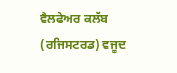ਵੈਲਫੇਅਰ ਕਲੱਬ (ਰਜਿਸਟਰਡ) ਵਜੂਦ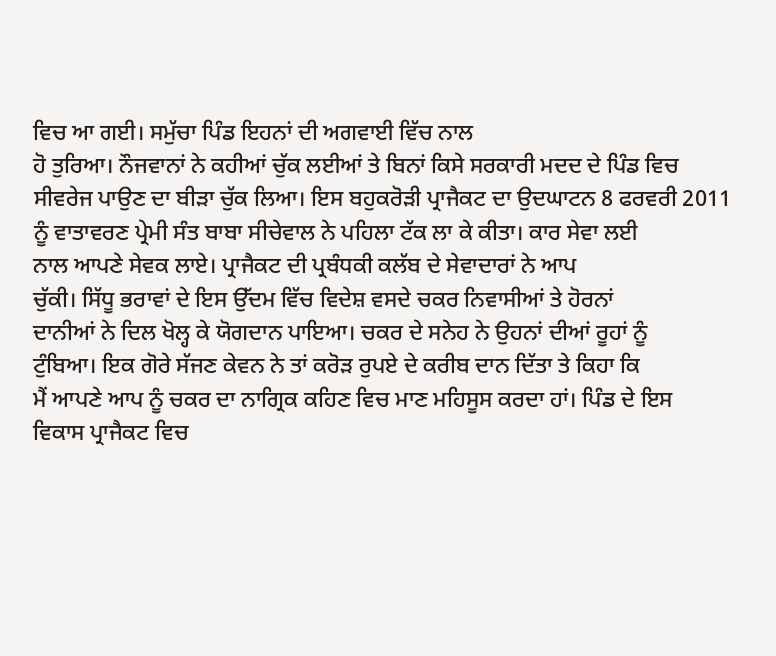ਵਿਚ ਆ ਗਈ। ਸਮੁੱਚਾ ਪਿੰਡ ਇਹਨਾਂ ਦੀ ਅਗਵਾਈ ਵਿੱਚ ਨਾਲ
ਹੋ ਤੁਰਿਆ। ਨੌਜਵਾਨਾਂ ਨੇ ਕਹੀਆਂ ਚੁੱਕ ਲਈਆਂ ਤੇ ਬਿਨਾਂ ਕਿਸੇ ਸਰਕਾਰੀ ਮਦਦ ਦੇ ਪਿੰਡ ਵਿਚ
ਸੀਵਰੇਜ ਪਾਉਣ ਦਾ ਬੀੜਾ ਚੁੱਕ ਲਿਆ। ਇਸ ਬਹੁਕਰੋੜੀ ਪ੍ਰਾਜੈਕਟ ਦਾ ਉਦਘਾਟਨ 8 ਫਰਵਰੀ 2011
ਨੂੰ ਵਾਤਾਵਰਣ ਪ੍ਰੇਮੀ ਸੰਤ ਬਾਬਾ ਸੀਚੇਵਾਲ ਨੇ ਪਹਿਲਾ ਟੱਕ ਲਾ ਕੇ ਕੀਤਾ। ਕਾਰ ਸੇਵਾ ਲਈ
ਨਾਲ ਆਪਣੇ ਸੇਵਕ ਲਾਏ। ਪ੍ਰਾਜੈਕਟ ਦੀ ਪ੍ਰਬੰਧਕੀ ਕਲੱਬ ਦੇ ਸੇਵਾਦਾਰਾਂ ਨੇ ਆਪ
ਚੁੱਕੀ। ਸਿੱਧੂ ਭਰਾਵਾਂ ਦੇ ਇਸ ਉੱਦਮ ਵਿੱਚ ਵਿਦੇਸ਼ ਵਸਦੇ ਚਕਰ ਨਿਵਾਸੀਆਂ ਤੇ ਹੋਰਨਾਂ
ਦਾਨੀਆਂ ਨੇ ਦਿਲ ਖੋਲ੍ਹ ਕੇ ਯੋਗਦਾਨ ਪਾਇਆ। ਚਕਰ ਦੇ ਸਨੇਹ ਨੇ ਉਹਨਾਂ ਦੀਆਂ ਰੂਹਾਂ ਨੂੰ
ਟੁੰਬਿਆ। ਇਕ ਗੋਰੇ ਸੱਜਣ ਕੇਵਨ ਨੇ ਤਾਂ ਕਰੋੜ ਰੁਪਏ ਦੇ ਕਰੀਬ ਦਾਨ ਦਿੱਤਾ ਤੇ ਕਿਹਾ ਕਿ
ਮੈਂ ਆਪਣੇ ਆਪ ਨੂੰ ਚਕਰ ਦਾ ਨਾਗ੍ਰਿਕ ਕਹਿਣ ਵਿਚ ਮਾਣ ਮਹਿਸੂਸ ਕਰਦਾ ਹਾਂ। ਪਿੰਡ ਦੇ ਇਸ
ਵਿਕਾਸ ਪ੍ਰਾਜੈਕਟ ਵਿਚ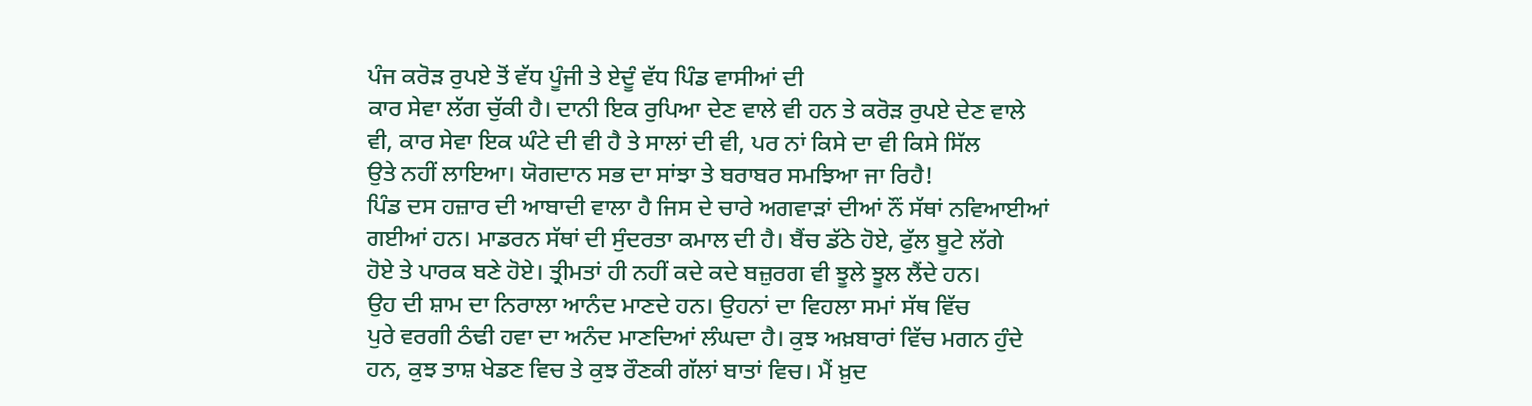ਪੰਜ ਕਰੋੜ ਰੁਪਏ ਤੋਂ ਵੱਧ ਪੂੰਜੀ ਤੇ ਏਦੂੰ ਵੱਧ ਪਿੰਡ ਵਾਸੀਆਂ ਦੀ
ਕਾਰ ਸੇਵਾ ਲੱਗ ਚੁੱਕੀ ਹੈ। ਦਾਨੀ ਇਕ ਰੁਪਿਆ ਦੇਣ ਵਾਲੇ ਵੀ ਹਨ ਤੇ ਕਰੋੜ ਰੁਪਏ ਦੇਣ ਵਾਲੇ
ਵੀ, ਕਾਰ ਸੇਵਾ ਇਕ ਘੰਟੇ ਦੀ ਵੀ ਹੈ ਤੇ ਸਾਲਾਂ ਦੀ ਵੀ, ਪਰ ਨਾਂ ਕਿਸੇ ਦਾ ਵੀ ਕਿਸੇ ਸਿੱਲ
ਉਤੇ ਨਹੀਂ ਲਾਇਆ। ਯੋਗਦਾਨ ਸਭ ਦਾ ਸਾਂਝਾ ਤੇ ਬਰਾਬਰ ਸਮਝਿਆ ਜਾ ਰਿਹੈ!
ਪਿੰਡ ਦਸ ਹਜ਼ਾਰ ਦੀ ਆਬਾਦੀ ਵਾਲਾ ਹੈ ਜਿਸ ਦੇ ਚਾਰੇ ਅਗਵਾੜਾਂ ਦੀਆਂ ਨੌਂ ਸੱਥਾਂ ਨਵਿਆਈਆਂ
ਗਈਆਂ ਹਨ। ਮਾਡਰਨ ਸੱਥਾਂ ਦੀ ਸੁੰਦਰਤਾ ਕਮਾਲ ਦੀ ਹੈ। ਬੈਂਚ ਡੱਠੇ ਹੋਏ, ਫੁੱਲ ਬੂਟੇ ਲੱਗੇ
ਹੋਏ ਤੇ ਪਾਰਕ ਬਣੇ ਹੋਏ। ਤ੍ਰੀਮਤਾਂ ਹੀ ਨਹੀਂ ਕਦੇ ਕਦੇ ਬਜ਼ੁਰਗ ਵੀ ਝੂਲੇ ਝੂਲ ਲੈਂਦੇ ਹਨ।
ਉਹ ਦੀ ਸ਼ਾਮ ਦਾ ਨਿਰਾਲਾ ਆਨੰਦ ਮਾਣਦੇ ਹਨ। ਉਹਨਾਂ ਦਾ ਵਿਹਲਾ ਸਮਾਂ ਸੱਥ ਵਿੱਚ
ਪੁਰੇ ਵਰਗੀ ਠੰਢੀ ਹਵਾ ਦਾ ਅਨੰਦ ਮਾਣਦਿਆਂ ਲੰਘਦਾ ਹੈ। ਕੁਝ ਅਖ਼ਬਾਰਾਂ ਵਿੱਚ ਮਗਨ ਹੁੰਦੇ
ਹਨ, ਕੁਝ ਤਾਸ਼ ਖੇਡਣ ਵਿਚ ਤੇ ਕੁਝ ਰੌਣਕੀ ਗੱਲਾਂ ਬਾਤਾਂ ਵਿਚ। ਮੈਂ ਖ਼ੁਦ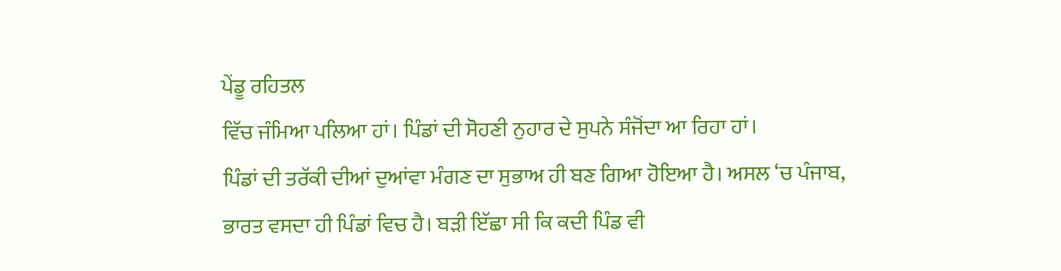ਪੇਂਡੂ ਰਹਿਤਲ
ਵਿੱਚ ਜੰਮਿਆ ਪਲਿਆ ਹਾਂ। ਪਿੰਡਾਂ ਦੀ ਸੋਹਣੀ ਨੁਹਾਰ ਦੇ ਸੁਪਨੇ ਸੰਜੋਂਦਾ ਆ ਰਿਹਾ ਹਾਂ।
ਪਿੰਡਾਂ ਦੀ ਤਰੱਕੀ ਦੀਆਂ ਦੁਆਂਵਾ ਮੰਗਣ ਦਾ ਸੁਭਾਅ ਹੀ ਬਣ ਗਿਆ ਹੋਇਆ ਹੈ। ਅਸਲ ‘ਚ ਪੰਜਾਬ,
ਭਾਰਤ ਵਸਦਾ ਹੀ ਪਿੰਡਾਂ ਵਿਚ ਹੈ। ਬੜੀ ਇੱਛਾ ਸੀ ਕਿ ਕਦੀ ਪਿੰਡ ਵੀ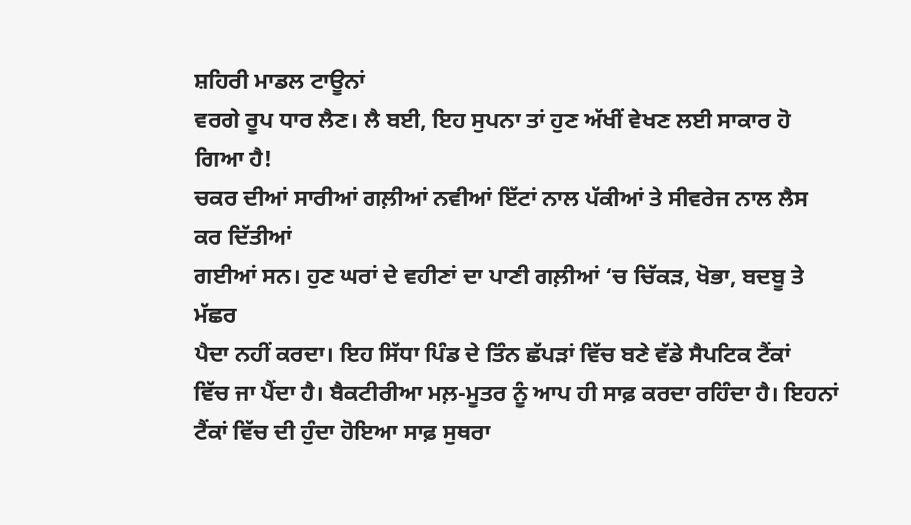ਸ਼ਹਿਰੀ ਮਾਡਲ ਟਾਊਨਾਂ
ਵਰਗੇ ਰੂਪ ਧਾਰ ਲੈਣ। ਲੈ ਬਈ, ਇਹ ਸੁਪਨਾ ਤਾਂ ਹੁਣ ਅੱਖੀਂ ਵੇਖਣ ਲਈ ਸਾਕਾਰ ਹੋ ਗਿਆ ਹੈ!
ਚਕਰ ਦੀਆਂ ਸਾਰੀਆਂ ਗਲ਼ੀਆਂ ਨਵੀਆਂ ਇੱਟਾਂ ਨਾਲ ਪੱਕੀਆਂ ਤੇ ਸੀਵਰੇਜ ਨਾਲ ਲੈਸ ਕਰ ਦਿੱਤੀਆਂ
ਗਈਆਂ ਸਨ। ਹੁਣ ਘਰਾਂ ਦੇ ਵਹੀਣਾਂ ਦਾ ਪਾਣੀ ਗਲ਼ੀਆਂ ‘ਚ ਚਿੱਕੜ, ਖੋਭਾ, ਬਦਬੂ ਤੇ ਮੱਛਰ
ਪੈਦਾ ਨਹੀਂ ਕਰਦਾ। ਇਹ ਸਿੱਧਾ ਪਿੰਡ ਦੇ ਤਿੰਨ ਛੱਪੜਾਂ ਵਿੱਚ ਬਣੇ ਵੱਡੇ ਸੈਪਟਿਕ ਟੈਂਕਾਂ
ਵਿੱਚ ਜਾ ਪੈਂਦਾ ਹੈ। ਬੈਕਟੀਰੀਆ ਮਲ਼-ਮੂਤਰ ਨੂੰ ਆਪ ਹੀ ਸਾਫ਼ ਕਰਦਾ ਰਹਿੰਦਾ ਹੈ। ਇਹਨਾਂ
ਟੈਂਕਾਂ ਵਿੱਚ ਦੀ ਹੁੰਦਾ ਹੋਇਆ ਸਾਫ਼ ਸੁਥਰਾ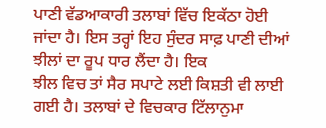ਪਾਣੀ ਵੱਡਆਕਾਰੀ ਤਲਾਬਾਂ ਵਿੱਚ ਇਕੱਠਾ ਹੋਈ
ਜਾਂਦਾ ਹੈ। ਇਸ ਤਰ੍ਹਾਂ ਇਹ ਸੁੰਦਰ ਸਾਫ਼ ਪਾਣੀ ਦੀਆਂ ਝੀਲਾਂ ਦਾ ਰੂਪ ਧਾਰ ਲੈਂਦਾ ਹੈ। ਇਕ
ਝੀਲ ਵਿਚ ਤਾਂ ਸੈਰ ਸਪਾਟੇ ਲਈ ਕਿਸ਼ਤੀ ਵੀ ਲਾਈ ਗਈ ਹੈ। ਤਲਾਬਾਂ ਦੇ ਵਿਚਕਾਰ ਟਿੱਲਾਨੁਮਾ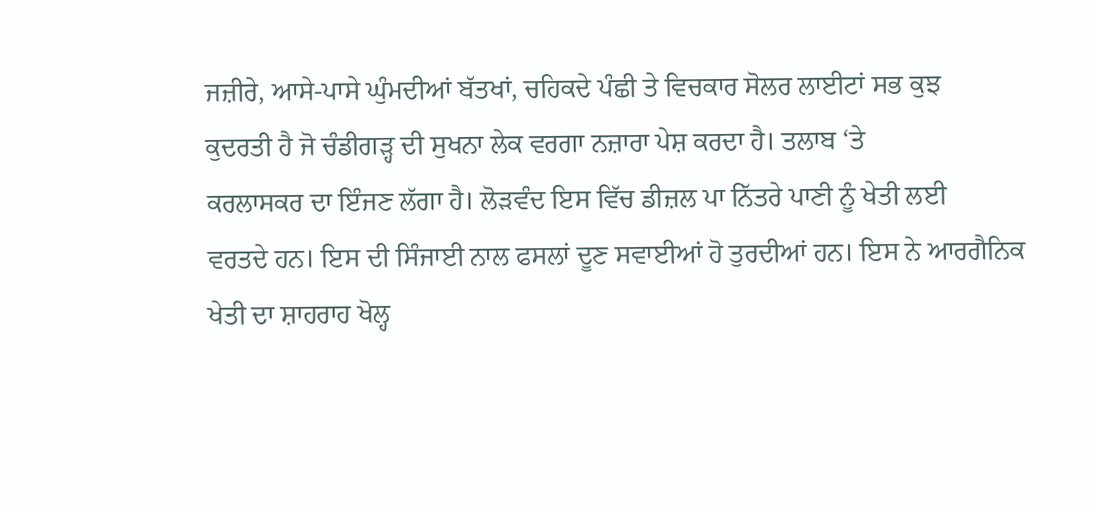ਜਜ਼ੀਰੇ, ਆਸੇ-ਪਾਸੇ ਘੁੰਮਦੀਆਂ ਬੱਤਖਾਂ, ਚਹਿਕਦੇ ਪੰਛੀ ਤੇ ਵਿਚਕਾਰ ਸੋਲਰ ਲਾਈਟਾਂ ਸਭ ਕੁਝ
ਕੁਦਰਤੀ ਹੈ ਜੋ ਚੰਡੀਗੜ੍ਹ ਦੀ ਸੁਖਨਾ ਲੇਕ ਵਰਗਾ ਨਜ਼ਾਰਾ ਪੇਸ਼ ਕਰਦਾ ਹੈ। ਤਲਾਬ ‘ਤੇ
ਕਰਲਾਸਕਰ ਦਾ ਇੰਜਣ ਲੱਗਾ ਹੈ। ਲੋੜਵੰਦ ਇਸ ਵਿੱਚ ਡੀਜ਼ਲ ਪਾ ਨਿੱਤਰੇ ਪਾਣੀ ਨੂੰ ਖੇਤੀ ਲਈ
ਵਰਤਦੇ ਹਨ। ਇਸ ਦੀ ਸਿੰਜਾਈ ਨਾਲ ਫਸਲਾਂ ਦੂਣ ਸਵਾਈਆਂ ਹੋ ਤੁਰਦੀਆਂ ਹਨ। ਇਸ ਨੇ ਆਰਗੈਨਿਕ
ਖੇਤੀ ਦਾ ਸ਼ਾਹਰਾਹ ਖੋਲ੍ਹ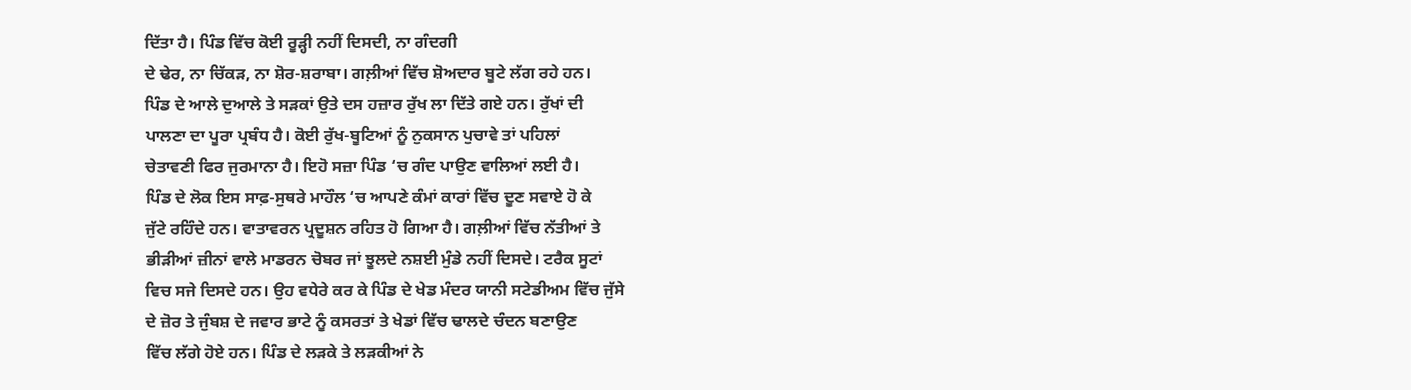ਦਿੱਤਾ ਹੈ। ਪਿੰਡ ਵਿੱਚ ਕੋਈ ਰੂੜ੍ਹੀ ਨਹੀਂ ਦਿਸਦੀ, ਨਾ ਗੰਦਗੀ
ਦੇ ਢੇਰ, ਨਾ ਚਿੱਕੜ, ਨਾ ਸ਼ੋਰ-ਸ਼ਰਾਬਾ। ਗਲ਼ੀਆਂ ਵਿੱਚ ਸ਼ੋਅਦਾਰ ਬੂਟੇ ਲੱਗ ਰਹੇ ਹਨ।
ਪਿੰਡ ਦੇ ਆਲੇ ਦੁਆਲੇ ਤੇ ਸੜਕਾਂ ਉਤੇ ਦਸ ਹਜ਼ਾਰ ਰੁੱਖ ਲਾ ਦਿੱਤੇ ਗਏ ਹਨ। ਰੁੱਖਾਂ ਦੀ
ਪਾਲਣਾ ਦਾ ਪੂਰਾ ਪ੍ਰਬੰਧ ਹੈ। ਕੋਈ ਰੁੱਖ-ਬੂਟਿਆਂ ਨੂੰ ਨੁਕਸਾਨ ਪੁਚਾਵੇ ਤਾਂ ਪਹਿਲਾਂ
ਚੇਤਾਵਣੀ ਫਿਰ ਜੁਰਮਾਨਾ ਹੈ। ਇਹੋ ਸਜ਼ਾ ਪਿੰਡ ‘ਚ ਗੰਦ ਪਾਉਣ ਵਾਲਿਆਂ ਲਈ ਹੈ।
ਪਿੰਡ ਦੇ ਲੋਕ ਇਸ ਸਾਫ਼-ਸੁਥਰੇ ਮਾਹੌਲ ‘ਚ ਆਪਣੇ ਕੰਮਾਂ ਕਾਰਾਂ ਵਿੱਚ ਦੂਣ ਸਵਾਏ ਹੋ ਕੇ
ਜੁੱਟੇ ਰਹਿੰਦੇ ਹਨ। ਵਾਤਾਵਰਨ ਪ੍ਰਦੂਸ਼ਨ ਰਹਿਤ ਹੋ ਗਿਆ ਹੈ। ਗਲ਼ੀਆਂ ਵਿੱਚ ਨੱਤੀਆਂ ਤੇ
ਭੀੜੀਆਂ ਜ਼ੀਨਾਂ ਵਾਲੇ ਮਾਡਰਨ ਚੋਬਰ ਜਾਂ ਝੂਲਦੇ ਨਸ਼ਈ ਮੁੰਡੇ ਨਹੀਂ ਦਿਸਦੇ। ਟਰੈਕ ਸੂਟਾਂ
ਵਿਚ ਸਜੇ ਦਿਸਦੇ ਹਨ। ਉਹ ਵਧੇਰੇ ਕਰ ਕੇ ਪਿੰਡ ਦੇ ਖੇਡ ਮੰਦਰ ਯਾਨੀ ਸਟੇਡੀਅਮ ਵਿੱਚ ਜੁੱਸੇ
ਦੇ ਜ਼ੋਰ ਤੇ ਜੁੰਬਸ਼ ਦੇ ਜਵਾਰ ਭਾਟੇ ਨੂੰ ਕਸਰਤਾਂ ਤੇ ਖੇਡਾਂ ਵਿੱਚ ਢਾਲਦੇ ਚੰਦਨ ਬਣਾਉਣ
ਵਿੱਚ ਲੱਗੇ ਹੋਏ ਹਨ। ਪਿੰਡ ਦੇ ਲੜਕੇ ਤੇ ਲੜਕੀਆਂ ਨੇ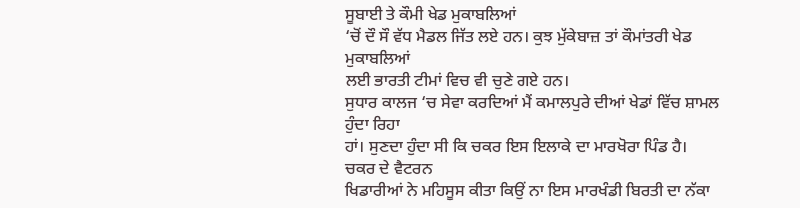ਸੂਬਾਈ ਤੇ ਕੌਮੀ ਖੇਡ ਮੁਕਾਬਲਿਆਂ
‘ਚੋਂ ਦੌ ਸੌ ਵੱਧ ਮੈਡਲ ਜਿੱਤ ਲਏ ਹਨ। ਕੁਝ ਮੁੱਕੇਬਾਜ਼ ਤਾਂ ਕੌਮਾਂਤਰੀ ਖੇਡ ਮੁਕਾਬਲਿਆਂ
ਲਈ ਭਾਰਤੀ ਟੀਮਾਂ ਵਿਚ ਵੀ ਚੁਣੇ ਗਏ ਹਨ।
ਸੁਧਾਰ ਕਾਲਜ ‘ਚ ਸੇਵਾ ਕਰਦਿਆਂ ਮੈਂ ਕਮਾਲਪੁਰੇ ਦੀਆਂ ਖੇਡਾਂ ਵਿੱਚ ਸ਼ਾਮਲ ਹੁੰਦਾ ਰਿਹਾ
ਹਾਂ। ਸੁਣਦਾ ਹੁੰਦਾ ਸੀ ਕਿ ਚਕਰ ਇਸ ਇਲਾਕੇ ਦਾ ਮਾਰਖੋਰਾ ਪਿੰਡ ਹੈ। ਚਕਰ ਦੇ ਵੈਟਰਨ
ਖਿਡਾਰੀਆਂ ਨੇ ਮਹਿਸੂਸ ਕੀਤਾ ਕਿਉਂ ਨਾ ਇਸ ਮਾਰਖੰਡੀ ਬਿਰਤੀ ਦਾ ਨੱਕਾ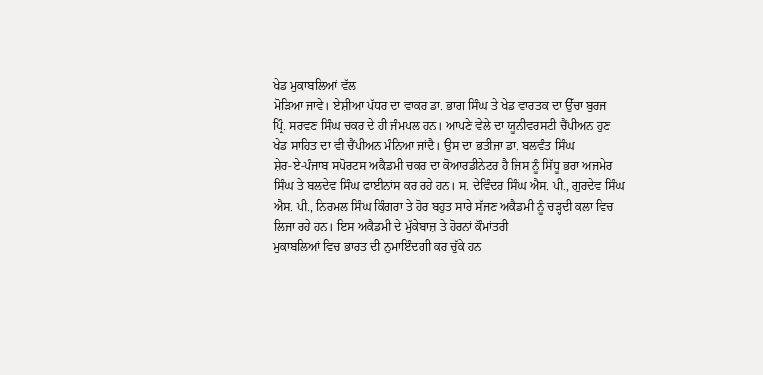ਖੇਡ ਮੁਕਾਬਲਿਆਂ ਵੱਲ
ਮੋੜਿਆ ਜਾਵੇ। ਏਸ਼ੀਆ ਪੱਧਰ ਦਾ ਵਾਕਰ ਡਾ. ਭਾਗ ਸਿੰਘ ਤੇ ਖੇਡ ਵਾਰਤਕ ਦਾ ਉੱਚਾ ਬੁਰਜ
ਪ੍ਰਿੰ. ਸਰਵਣ ਸਿੰਘ ਚਕਰ ਦੇ ਹੀ ਜੰਮਪਲ ਹਨ। ਆਪਣੇ ਵੇਲੇ ਦਾ ਯੂਨੀਵਰਸਟੀ ਚੈਂਪੀਅਨ ਹੁਣ
ਖੇਡ ਸਾਹਿਤ ਦਾ ਵੀ ਚੈਂਪੀਅਨ ਮੰਨਿਆ ਜਾਂਦੈ। ਉਸ ਦਾ ਭਤੀਜਾ ਡਾ. ਬਲਵੰਤ ਸਿੰਘ
ਸ਼ੇਰ-ਏ-ਪੰਜਾਬ ਸਪੋਰਟਸ ਅਕੈਡਮੀ ਚਕਰ ਦਾ ਕੋਆਰਡੀਨੇਟਰ ਹੈ ਜਿਸ ਨੂੰ ਸਿੱਧੂ ਭਰਾ ਅਜਮੇਰ
ਸਿੰਘ ਤੇ ਬਲਦੇਵ ਸਿੰਘ ਫਾਈਨਾਂਸ ਕਰ ਰਹੇ ਹਨ। ਸ. ਦੇਵਿੰਦਰ ਸਿੰਘ ਐਸ. ਪੀ., ਗੁਰਦੇਵ ਸਿੰਘ
ਐਸ. ਪੀ., ਨਿਰਮਲ ਸਿੰਘ ਕਿੰਗਰਾ ਤੇ ਹੋਰ ਬਹੁਤ ਸਾਰੇ ਸੱਜਣ ਅਕੈਡਮੀ ਨੂੰ ਚੜ੍ਹਦੀ ਕਲਾ ਵਿਚ
ਲਿਜਾ ਰਹੇ ਹਨ। ਇਸ ਅਕੈਡਮੀ ਦੇ ਮੁੱਕੇਬਾਜ਼ ਤੇ ਹੋਰਨਾਂ ਕੌਮਾਂਤਰੀ
ਮੁਕਾਬਲਿਆਂ ਵਿਚ ਭਾਰਤ ਦੀ ਨੁਮਾਇੰਦਗੀ ਕਰ ਚੁੱਕੇ ਹਨ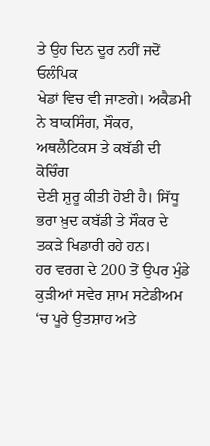ਤੇ ਉਹ ਦਿਨ ਦੂਰ ਨਹੀਂ ਜਦੋਂ ਓਲੰਪਿਕ
ਖੇਡਾਂ ਵਿਚ ਵੀ ਜਾਣਗੇ। ਅਕੈਡਮੀ ਨੇ ਬਾਕਸਿੰਗ, ਸੌਕਰ, ਅਥਲੈਟਿਕਸ ਤੇ ਕਬੱਡੀ ਦੀ ਕੋਚਿੰਗ
ਦੇਣੀ ਸ਼ੁਰੂ ਕੀਤੀ ਹੋਈ ਹੈ। ਸਿੱਧੂ ਭਰਾ ਖ਼ੁਦ ਕਬੱਡੀ ਤੇ ਸੌਕਰ ਦੇ ਤਕੜੇ ਖਿਡਾਰੀ ਰਹੇ ਹਨ।
ਹਰ ਵਰਗ ਦੇ 200 ਤੋਂ ਉਪਰ ਮੁੰਡੇ ਕੁੜੀਆਂ ਸਵੇਰ ਸ਼ਾਮ ਸਟੇਡੀਅਮ ‘ਚ ਪੂਰੇ ਉਤਸ਼ਾਹ ਅਤੇ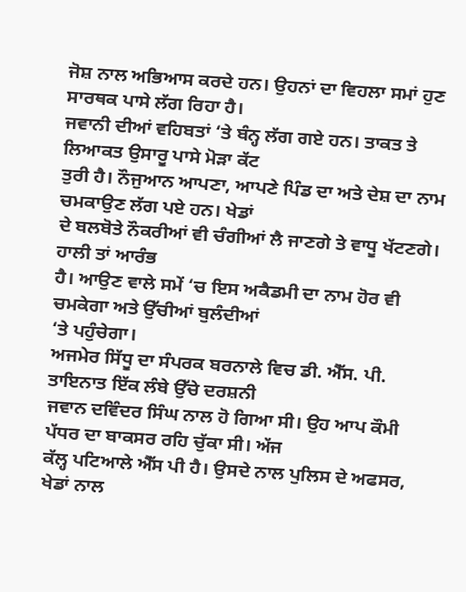ਜੋਸ਼ ਨਾਲ ਅਭਿਆਸ ਕਰਦੇ ਹਨ। ਉਹਨਾਂ ਦਾ ਵਿਹਲਾ ਸਮਾਂ ਹੁਣ ਸਾਰਥਕ ਪਾਸੇ ਲੱਗ ਰਿਹਾ ਹੈ।
ਜਵਾਨੀ ਦੀਆਂ ਵਹਿਬਤਾਂ ‘ਤੇ ਬੰਨ੍ਹ ਲੱਗ ਗਏ ਹਨ। ਤਾਕਤ ਤੇ ਲਿਆਕਤ ਉਸਾਰੂ ਪਾਸੇ ਮੋੜਾ ਕੱਟ
ਤੁਰੀ ਹੈ। ਨੌਜੁਆਨ ਆਪਣਾ, ਆਪਣੇ ਪਿੰਡ ਦਾ ਅਤੇ ਦੇਸ਼ ਦਾ ਨਾਮ ਚਮਕਾਉਣ ਲੱਗ ਪਏ ਹਨ। ਖੇਡਾਂ
ਦੇ ਬਲਬੋਤੇ ਨੌਕਰੀਆਂ ਵੀ ਚੰਗੀਆਂ ਲੈ ਜਾਣਗੇ ਤੇ ਵਾਧੂ ਖੱਟਣਗੇ। ਹਾਲੀ ਤਾਂ ਆਰੰਭ
ਹੈ। ਆਉਣ ਵਾਲੇ ਸਮੇਂ ‘ਚ ਇਸ ਅਕੈਡਮੀ ਦਾ ਨਾਮ ਹੋਰ ਵੀ ਚਮਕੇਗਾ ਅਤੇ ਉੱਚੀਆਂ ਬੁਲੰਦੀਆਂ
‘ਤੇ ਪਹੁੰਚੇਗਾ।
ਅਜਮੇਰ ਸਿੱਧੂ ਦਾ ਸੰਪਰਕ ਬਰਨਾਲੇ ਵਿਚ ਡੀ. ਐੱਸ. ਪੀ. ਤਾਇਨਾਤ ਇੱਕ ਲੰਬੇ ਉੱਚੇ ਦਰਸ਼ਨੀ
ਜਵਾਨ ਦਵਿੰਦਰ ਸਿੰਘ ਨਾਲ ਹੋ ਗਿਆ ਸੀ। ਉਹ ਆਪ ਕੌਮੀ ਪੱਧਰ ਦਾ ਬਾਕਸਰ ਰਹਿ ਚੁੱਕਾ ਸੀ। ਅੱਜ
ਕੱਲ੍ਹ ਪਟਿਆਲੇ ਐੱਸ ਪੀ ਹੈ। ਉਸਦੇ ਨਾਲ ਪੁਲਿਸ ਦੇ ਅਫਸਰ, ਖੇਡਾਂ ਨਾਲ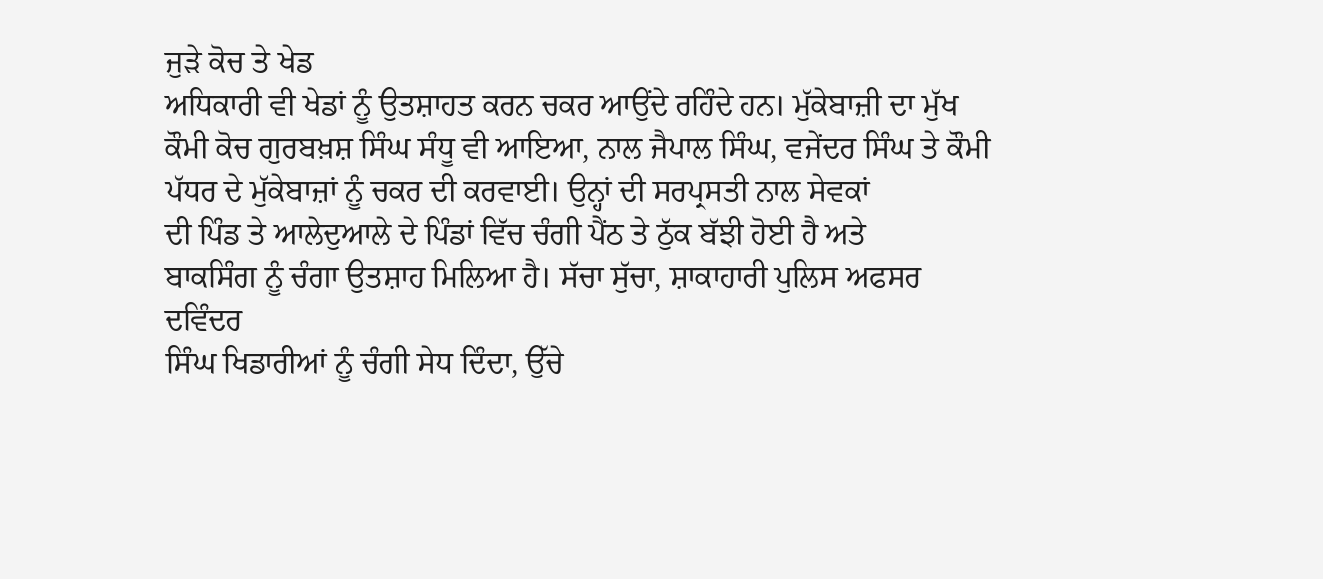ਜੁੜੇ ਕੋਚ ਤੇ ਖੇਡ
ਅਧਿਕਾਰੀ ਵੀ ਖੇਡਾਂ ਨੂੰ ਉਤਸ਼ਾਹਤ ਕਰਨ ਚਕਰ ਆਉਂਦੇ ਰਹਿੰਦੇ ਹਨ। ਮੁੱਕੇਬਾਜ਼ੀ ਦਾ ਮੁੱਖ
ਕੌਮੀ ਕੋਚ ਗੁਰਬਖ਼ਸ਼ ਸਿੰਘ ਸੰਧੂ ਵੀ ਆਇਆ, ਨਾਲ ਜੈਪਾਲ ਸਿੰਘ, ਵਜੇਂਦਰ ਸਿੰਘ ਤੇ ਕੌਮੀ
ਪੱਧਰ ਦੇ ਮੁੱਕੇਬਾਜ਼ਾਂ ਨੂੰ ਚਕਰ ਦੀ ਕਰਵਾਈ। ਉਨ੍ਹਾਂ ਦੀ ਸਰਪ੍ਰਸਤੀ ਨਾਲ ਸੇਵਕਾਂ
ਦੀ ਪਿੰਡ ਤੇ ਆਲੇਦੁਆਲੇ ਦੇ ਪਿੰਡਾਂ ਵਿੱਚ ਚੰਗੀ ਪੈਂਠ ਤੇ ਠੁੱਕ ਬੱਝੀ ਹੋਈ ਹੈ ਅਤੇ
ਬਾਕਸਿੰਗ ਨੂੰ ਚੰਗਾ ਉਤਸ਼ਾਹ ਮਿਲਿਆ ਹੈ। ਸੱਚਾ ਸੁੱਚਾ, ਸ਼ਾਕਾਹਾਰੀ ਪੁਲਿਸ ਅਫਸਰ ਦਵਿੰਦਰ
ਸਿੰਘ ਖਿਡਾਰੀਆਂ ਨੂੰ ਚੰਗੀ ਸੇਧ ਦਿੰਦਾ, ਉੱਚੇ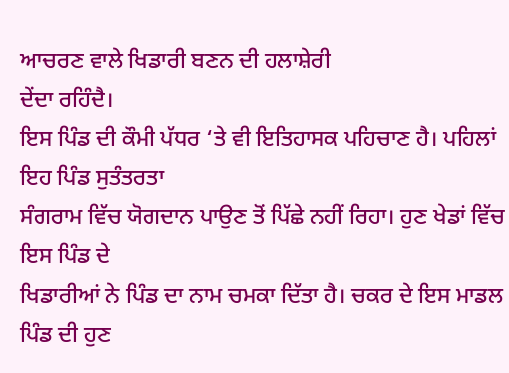ਆਚਰਣ ਵਾਲੇ ਖਿਡਾਰੀ ਬਣਨ ਦੀ ਹਲਾਸ਼ੇਰੀ
ਦੇਂਦਾ ਰਹਿੰਦੈ।
ਇਸ ਪਿੰਡ ਦੀ ਕੌਮੀ ਪੱਧਰ ‘ਤੇ ਵੀ ਇਤਿਹਾਸਕ ਪਹਿਚਾਣ ਹੈ। ਪਹਿਲਾਂ ਇਹ ਪਿੰਡ ਸੁਤੰਤਰਤਾ
ਸੰਗਰਾਮ ਵਿੱਚ ਯੋਗਦਾਨ ਪਾਉਣ ਤੋਂ ਪਿੱਛੇ ਨਹੀਂ ਰਿਹਾ। ਹੁਣ ਖੇਡਾਂ ਵਿੱਚ ਇਸ ਪਿੰਡ ਦੇ
ਖਿਡਾਰੀਆਂ ਨੇ ਪਿੰਡ ਦਾ ਨਾਮ ਚਮਕਾ ਦਿੱਤਾ ਹੈ। ਚਕਰ ਦੇ ਇਸ ਮਾਡਲ ਪਿੰਡ ਦੀ ਹੁਣ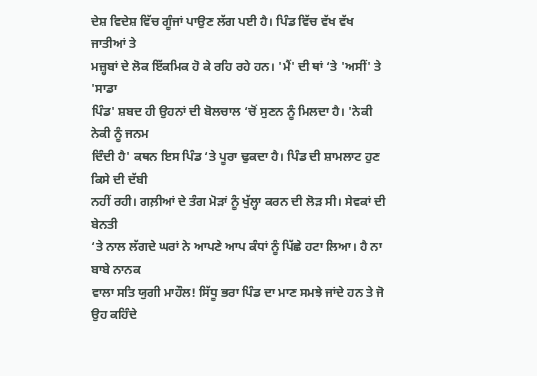ਦੇਸ਼ ਵਿਦੇਸ਼ ਵਿੱਚ ਗੂੰਜਾਂ ਪਾਉਣ ਲੱਗ ਪਈ ਹੈ। ਪਿੰਡ ਵਿੱਚ ਵੱਖ ਵੱਖ ਜਾਤੀਆਂ ਤੇ
ਮਜ਼੍ਹਬਾਂ ਦੇ ਲੋਕ ਇੱਕਮਿਕ ਹੋ ਕੇ ਰਹਿ ਰਹੇ ਹਨ। 'ਮੈਂ' ਦੀ ਥਾਂ ‘ਤੇ 'ਅਸੀਂ' ਤੇ 'ਸਾਡਾ
ਪਿੰਡ' ਸ਼ਬਦ ਹੀ ਉਹਨਾਂ ਦੀ ਬੋਲਚਾਲ ‘ਚੋਂ ਸੁਣਨ ਨੂੰ ਮਿਲਦਾ ਹੈ। 'ਨੇਕੀ ਨੇਕੀ ਨੂੰ ਜਨਮ
ਦਿੰਦੀ ਹੈ' ਕਥਨ ਇਸ ਪਿੰਡ ‘ਤੇ ਪੂਰਾ ਢੁਕਦਾ ਹੈ। ਪਿੰਡ ਦੀ ਸ਼ਾਮਲਾਟ ਹੁਣ ਕਿਸੇ ਦੀ ਦੱਬੀ
ਨਹੀਂ ਰਹੀ। ਗਲ਼ੀਆਂ ਦੇ ਤੰਗ ਮੋੜਾਂ ਨੂੰ ਖੁੱਲ੍ਹਾ ਕਰਨ ਦੀ ਲੋੜ ਸੀ। ਸੇਵਕਾਂ ਦੀ ਬੇਨਤੀ
‘ਤੇ ਨਾਲ ਲੱਗਦੇ ਘਰਾਂ ਨੇ ਆਪਣੇ ਆਪ ਕੰਧਾਂ ਨੂੰ ਪਿੱਛੇ ਹਟਾ ਲਿਆ। ਹੈ ਨਾ ਬਾਬੇ ਨਾਨਕ
ਵਾਲਾ ਸਤਿ ਯੁਗੀ ਮਾਹੌਲ! ਸਿੱਧੂ ਭਰਾ ਪਿੰਡ ਦਾ ਮਾਣ ਸਮਝੇ ਜਾਂਦੇ ਹਨ ਤੇ ਜੋ ਉਹ ਕਹਿੰਦੇ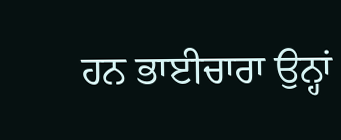ਹਨ ਭਾਈਚਾਰਾ ਉਨ੍ਹਾਂ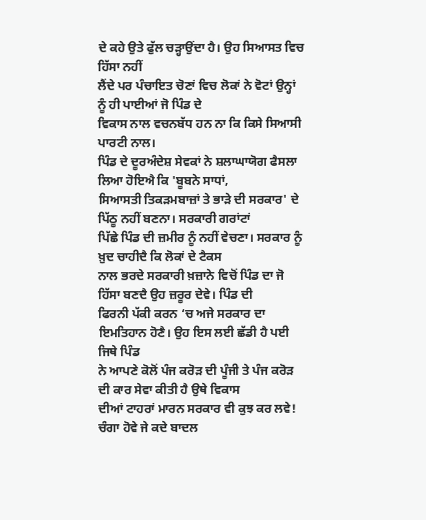ਦੇ ਕਹੇ ਉਤੇ ਫੁੱਲ ਚੜ੍ਹਾਉਂਦਾ ਹੈ। ਉਹ ਸਿਆਸਤ ਵਿਚ ਹਿੱਸਾ ਨਹੀਂ
ਲੈਂਦੇ ਪਰ ਪੰਚਾਇਤ ਚੋਣਾਂ ਵਿਚ ਲੋਕਾਂ ਨੇ ਵੋਟਾਂ ਉਨ੍ਹਾਂ ਨੂੰ ਹੀ ਪਾਈਆਂ ਜੋ ਪਿੰਡ ਦੇ
ਵਿਕਾਸ ਨਾਲ ਵਚਨਬੱਧ ਹਨ ਨਾ ਕਿ ਕਿਸੇ ਸਿਆਸੀ ਪਾਰਟੀ ਨਾਲ।
ਪਿੰਡ ਦੇ ਦੂਰਅੰਦੇਸ਼ ਸੇਵਕਾਂ ਨੇ ਸ਼ਲਾਘਾਯੋਗ ਫੈਸਲਾ ਲਿਆ ਹੋਇਐ ਕਿ 'ਬੂਬਨੇ ਸਾਧਾਂ,
ਸਿਆਸਤੀ ਤਿਕੜਮਬਾਜ਼ਾਂ ਤੇ ਭਾੜੇ ਦੀ ਸਰਕਾਰ' ਦੇ ਪਿੱਠੂ ਨਹੀਂ ਬਣਨਾ। ਸਰਕਾਰੀ ਗਰਾਂਟਾਂ
ਪਿੱਛੇ ਪਿੰਡ ਦੀ ਜ਼ਮੀਰ ਨੂੰ ਨਹੀਂ ਵੇਚਣਾ। ਸਰਕਾਰ ਨੂੰ ਖ਼ੁਦ ਚਾਹੀਦੈ ਕਿ ਲੋਕਾਂ ਦੇ ਟੈਕਸ
ਨਾਲ ਭਰਦੇ ਸਰਕਾਰੀ ਖ਼ਜ਼ਾਨੇ ਵਿਚੋਂ ਪਿੰਡ ਦਾ ਜੋ ਹਿੱਸਾ ਬਣਦੈ ਉਹ ਜ਼ਰੂਰ ਦੇਵੇ। ਪਿੰਡ ਦੀ
ਫਿਰਨੀ ਪੱਕੀ ਕਰਨ ‘ਚ ਅਜੇ ਸਰਕਾਰ ਦਾ ਇਮਤਿਹਾਨ ਹੋਣੈ। ਉਹ ਇਸ ਲਈ ਛੱਡੀ ਹੈ ਪਈ ਜਿਥੇ ਪਿੰਡ
ਨੇ ਆਪਣੇ ਕੋਲੋਂ ਪੰਜ ਕਰੋੜ ਦੀ ਪੂੰਜੀ ਤੇ ਪੰਜ ਕਰੋੜ ਦੀ ਕਾਰ ਸੇਵਾ ਕੀਤੀ ਹੈ ਉਥੇ ਵਿਕਾਸ
ਦੀਆਂ ਟਾਹਰਾਂ ਮਾਰਨ ਸਰਕਾਰ ਵੀ ਕੁਝ ਕਰ ਲਵੇ! ਚੰਗਾ ਹੋਵੇ ਜੇ ਕਦੇ ਬਾਦਲ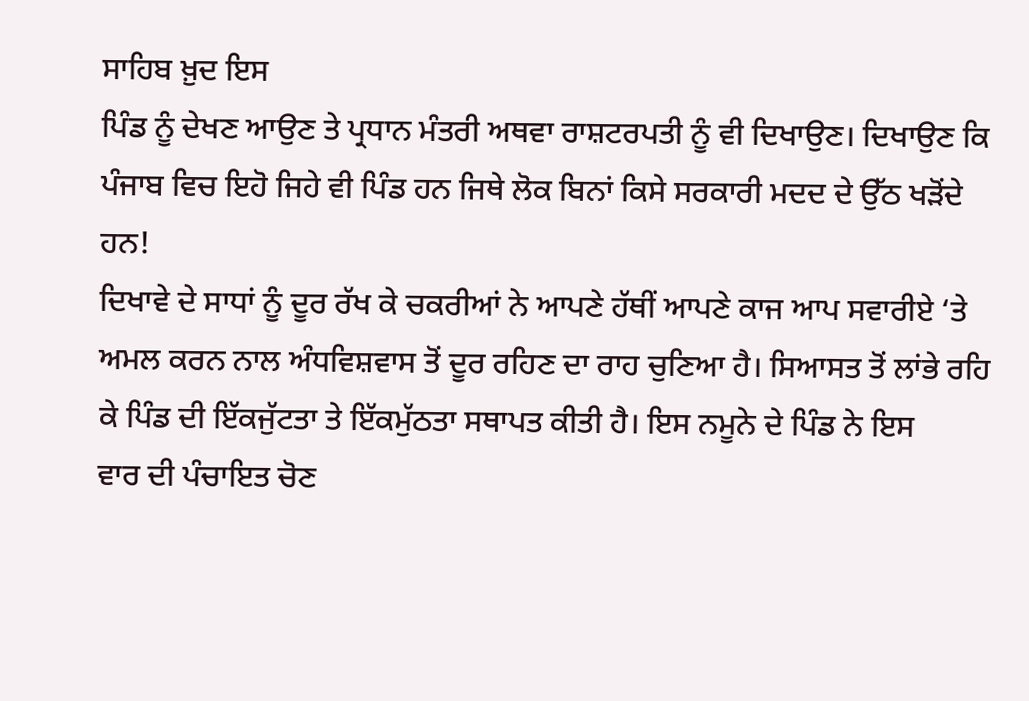ਸਾਹਿਬ ਖ਼ੁਦ ਇਸ
ਪਿੰਡ ਨੂੰ ਦੇਖਣ ਆਉਣ ਤੇ ਪ੍ਰਧਾਨ ਮੰਤਰੀ ਅਥਵਾ ਰਾਸ਼ਟਰਪਤੀ ਨੂੰ ਵੀ ਦਿਖਾਉਣ। ਦਿਖਾਉਣ ਕਿ
ਪੰਜਾਬ ਵਿਚ ਇਹੋ ਜਿਹੇ ਵੀ ਪਿੰਡ ਹਨ ਜਿਥੇ ਲੋਕ ਬਿਨਾਂ ਕਿਸੇ ਸਰਕਾਰੀ ਮਦਦ ਦੇ ਉੱਠ ਖੜੋਂਦੇ
ਹਨ!
ਦਿਖਾਵੇ ਦੇ ਸਾਧਾਂ ਨੂੰ ਦੂਰ ਰੱਖ ਕੇ ਚਕਰੀਆਂ ਨੇ ਆਪਣੇ ਹੱਥੀਂ ਆਪਣੇ ਕਾਜ ਆਪ ਸਵਾਰੀਏ ‘ਤੇ
ਅਮਲ ਕਰਨ ਨਾਲ ਅੰਧਵਿਸ਼ਵਾਸ ਤੋਂ ਦੂਰ ਰਹਿਣ ਦਾ ਰਾਹ ਚੁਣਿਆ ਹੈ। ਸਿਆਸਤ ਤੋਂ ਲਾਂਭੇ ਰਹਿ
ਕੇ ਪਿੰਡ ਦੀ ਇੱਕਜੁੱਟਤਾ ਤੇ ਇੱਕਮੁੱਠਤਾ ਸਥਾਪਤ ਕੀਤੀ ਹੈ। ਇਸ ਨਮੂਨੇ ਦੇ ਪਿੰਡ ਨੇ ਇਸ
ਵਾਰ ਦੀ ਪੰਚਾਇਤ ਚੋਣ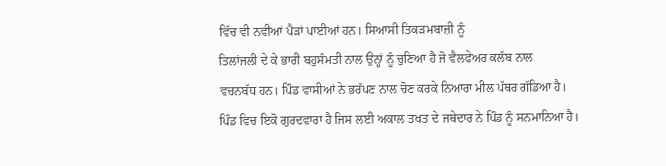ਵਿੱਚ ਵੀ ਨਵੀਆਂ ਪੈੜਾਂ ਪਾਈਆਂ ਹਨ। ਸਿਆਸੀ ਤਿਕੜਮਬਾਜ਼ੀ ਨੂੰ
ਤਿਲਾਂਜਲੀ ਦੇ ਕੇ ਭਾਰੀ ਬਹੁਸੰਮਤੀ ਨਾਲ ਉਨ੍ਹਾਂ ਨੂੰ ਚੁਣਿਆ ਹੈ ਜੋ ਵੈਲਫੇਅਰ ਕਲੱਬ ਨਾਲ
ਵਚਨਬੱਧ ਹਨ। ਪਿੰਡ ਵਾਸੀਆਂ ਨੇ ਭਰੱਪਣ ਨਾਲ ਚੋਣ ਕਰਕੇ ਨਿਆਰਾ ਮੀਲ ਪੱਥਰ ਗੱਡਿਆ ਹੈ।
ਪਿੰਡ ਵਿਚ ਇਕੋ ਗੁਰਦਵਾਰਾ ਹੈ ਜਿਸ ਲਈ ਅਕਾਲ ਤਖਤ ਦੇ ਜਥੇਦਾਰ ਨੇ ਪਿੰਡ ਨੂੰ ਸਨਮਾਨਿਆ ਹੈ।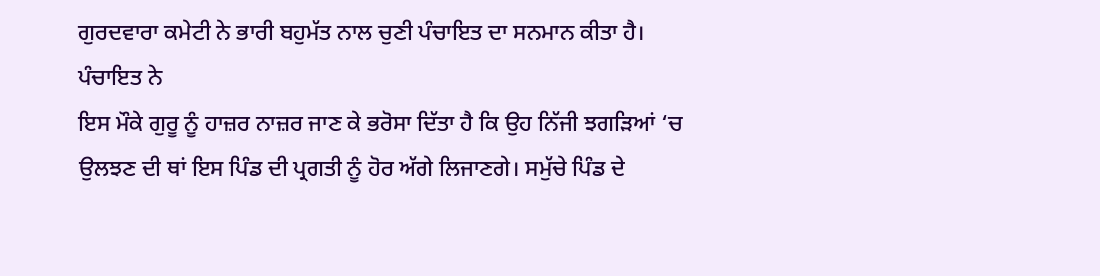ਗੁਰਦਵਾਰਾ ਕਮੇਟੀ ਨੇ ਭਾਰੀ ਬਹੁਮੱਤ ਨਾਲ ਚੁਣੀ ਪੰਚਾਇਤ ਦਾ ਸਨਮਾਨ ਕੀਤਾ ਹੈ। ਪੰਚਾਇਤ ਨੇ
ਇਸ ਮੌਕੇ ਗੁਰੂ ਨੂੰ ਹਾਜ਼ਰ ਨਾਜ਼ਰ ਜਾਣ ਕੇ ਭਰੋਸਾ ਦਿੱਤਾ ਹੈ ਕਿ ਉਹ ਨਿੱਜੀ ਝਗੜਿਆਂ ‘ਚ
ਉਲਝਣ ਦੀ ਥਾਂ ਇਸ ਪਿੰਡ ਦੀ ਪ੍ਰਗਤੀ ਨੂੰ ਹੋਰ ਅੱਗੇ ਲਿਜਾਣਗੇ। ਸਮੁੱਚੇ ਪਿੰਡ ਦੇ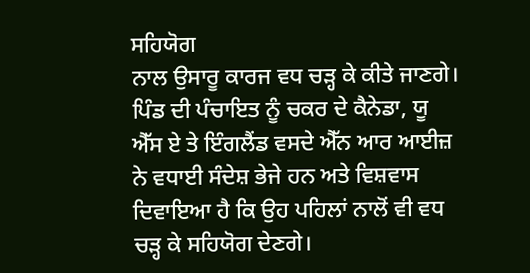ਸਹਿਯੋਗ
ਨਾਲ ਉਸਾਰੂ ਕਾਰਜ ਵਧ ਚੜ੍ਹ ਕੇ ਕੀਤੇ ਜਾਣਗੇ। ਪਿੰਡ ਦੀ ਪੰਚਾਇਤ ਨੂੰ ਚਕਰ ਦੇ ਕੈਨੇਡਾ, ਯੂ
ਐੱਸ ਏ ਤੇ ਇੰਗਲੈਂਡ ਵਸਦੇ ਐੱਨ ਆਰ ਆਈਜ਼ ਨੇ ਵਧਾਈ ਸੰਦੇਸ਼ ਭੇਜੇ ਹਨ ਅਤੇ ਵਿਸ਼ਵਾਸ
ਦਿਵਾਇਆ ਹੈ ਕਿ ਉਹ ਪਹਿਲਾਂ ਨਾਲੋਂ ਵੀ ਵਧ ਚੜ੍ਹ ਕੇ ਸਹਿਯੋਗ ਦੇਣਗੇ।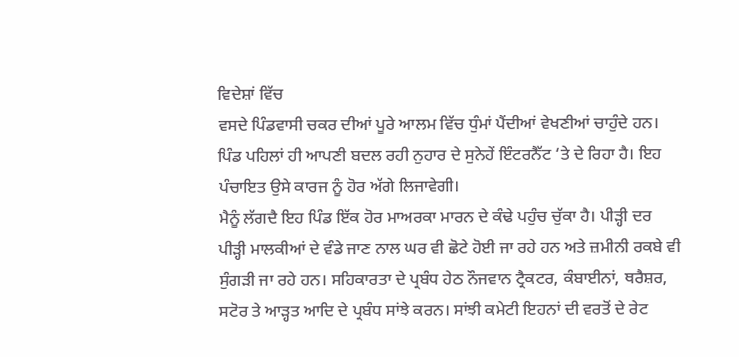ਵਿਦੇਸ਼ਾਂ ਵਿੱਚ
ਵਸਦੇ ਪਿੰਡਵਾਸੀ ਚਕਰ ਦੀਆਂ ਪੂਰੇ ਆਲਮ ਵਿੱਚ ਧੁੰਮਾਂ ਪੈਂਦੀਆਂ ਵੇਖਣੀਆਂ ਚਾਹੁੰਦੇ ਹਨ।
ਪਿੰਡ ਪਹਿਲਾਂ ਹੀ ਆਪਣੀ ਬਦਲ ਰਹੀ ਨੁਹਾਰ ਦੇ ਸੁਨੇਹੇਂ ਇੰਟਰਨੈੱਟ ‘ਤੇ ਦੇ ਰਿਹਾ ਹੈ। ਇਹ
ਪੰਚਾਇਤ ਉਸੇ ਕਾਰਜ ਨੂੰ ਹੋਰ ਅੱਗੇ ਲਿਜਾਵੇਗੀ।
ਮੈਨੂੰ ਲੱਗਦੈ ਇਹ ਪਿੰਡ ਇੱਕ ਹੋਰ ਮਾਅਰਕਾ ਮਾਰਨ ਦੇ ਕੰਢੇ ਪਹੁੰਚ ਚੁੱਕਾ ਹੈ। ਪੀੜ੍ਹੀ ਦਰ
ਪੀੜ੍ਹੀ ਮਾਲਕੀਆਂ ਦੇ ਵੰਡੇ ਜਾਣ ਨਾਲ ਘਰ ਵੀ ਛੋਟੇ ਹੋਈ ਜਾ ਰਹੇ ਹਨ ਅਤੇ ਜ਼ਮੀਨੀ ਰਕਬੇ ਵੀ
ਸੁੰਗੜੀ ਜਾ ਰਹੇ ਹਨ। ਸਹਿਕਾਰਤਾ ਦੇ ਪ੍ਰਬੰਧ ਹੇਠ ਨੌਜਵਾਨ ਟ੍ਰੈਕਟਰ, ਕੰਬਾਈਨਾਂ, ਥਰੈਸ਼ਰ,
ਸਟੋਰ ਤੇ ਆੜ੍ਹਤ ਆਦਿ ਦੇ ਪ੍ਰਬੰਧ ਸਾਂਝੇ ਕਰਨ। ਸਾਂਝੀ ਕਮੇਟੀ ਇਹਨਾਂ ਦੀ ਵਰਤੋਂ ਦੇ ਰੇਟ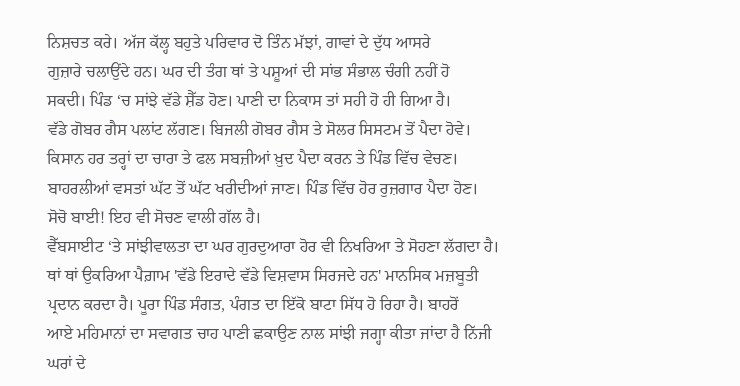ਨਿਸ਼ਚਤ ਕਰੇ। ਅੱਜ ਕੱਲ੍ਹ ਬਹੁਤੇ ਪਰਿਵਾਰ ਦੋ ਤਿੰਨ ਮੱਝਾਂ, ਗਾਵਾਂ ਦੇ ਦੁੱਧ ਆਸਰੇ
ਗੁਜ਼ਾਰੇ ਚਲਾਉਂਦੇ ਹਨ। ਘਰ ਦੀ ਤੰਗ ਥਾਂ ਤੇ ਪਸ਼ੂਆਂ ਦੀ ਸਾਂਭ ਸੰਭਾਲ ਚੰਗੀ ਨਹੀਂ ਹੋ
ਸਕਦੀ। ਪਿੰਡ ‘ਚ ਸਾਂਝੇ ਵੱਡੇ ਸ਼ੈੱਡ ਹੋਣ। ਪਾਣੀ ਦਾ ਨਿਕਾਸ ਤਾਂ ਸਹੀ ਹੋ ਹੀ ਗਿਆ ਹੈ।
ਵੱਡੇ ਗੋਬਰ ਗੈਸ ਪਲਾਂਟ ਲੱਗਣ। ਬਿਜਲੀ ਗੋਬਰ ਗੈਸ ਤੇ ਸੋਲਰ ਸਿਸਟਮ ਤੋਂ ਪੈਦਾ ਹੋਵੇ।
ਕਿਸਾਨ ਹਰ ਤਰ੍ਹਾਂ ਦਾ ਚਾਰਾ ਤੇ ਫਲ ਸਬਜ਼ੀਆਂ ਖ਼ੁਦ ਪੈਦਾ ਕਰਨ ਤੇ ਪਿੰਡ ਵਿੱਚ ਵੇਚਣ।
ਬਾਹਰਲੀਆਂ ਵਸਤਾਂ ਘੱਟ ਤੋਂ ਘੱਟ ਖਰੀਦੀਆਂ ਜਾਣ। ਪਿੰਡ ਵਿੱਚ ਹੋਰ ਰੁਜ਼ਗਾਰ ਪੈਦਾ ਹੋਣ।
ਸੋਚੋ ਬਾਈ! ਇਹ ਵੀ ਸੋਚਣ ਵਾਲੀ ਗੱਲ ਹੈ।
ਵੈੱਬਸਾਈਟ ‘ਤੇ ਸਾਂਝੀਵਾਲਤਾ ਦਾ ਘਰ ਗੁਰਦੁਆਰਾ ਹੋਰ ਵੀ ਨਿਖਰਿਆ ਤੇ ਸੋਹਣਾ ਲੱਗਦਾ ਹੈ।
ਥਾਂ ਥਾਂ ਉਕਰਿਆ ਪੈਗ਼ਾਮ 'ਵੱਡੇ ਇਰਾਦੇ ਵੱਡੇ ਵਿਸ਼ਵਾਸ ਸਿਰਜਦੇ ਹਨ' ਮਾਨਸਿਕ ਮਜ਼ਬੂਤੀ
ਪ੍ਰਦਾਨ ਕਰਦਾ ਹੈ। ਪੂਰਾ ਪਿੰਡ ਸੰਗਤ, ਪੰਗਤ ਦਾ ਇੱਕੋ ਬਾਟਾ ਸਿੱਧ ਹੋ ਰਿਹਾ ਹੈ। ਬਾਹਰੋਂ
ਆਏ ਮਹਿਮਾਨਾਂ ਦਾ ਸਵਾਗਤ ਚਾਹ ਪਾਣੀ ਛਕਾਉਣ ਨਾਲ ਸਾਂਝੀ ਜਗ੍ਹਾ ਕੀਤਾ ਜਾਂਦਾ ਹੈ ਨਿੱਜੀ
ਘਰਾਂ ਦੇ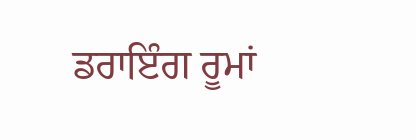ਡਰਾਇੰਗ ਰੂਮਾਂ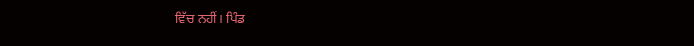ਵਿੱਚ ਨਹੀਂ। ਪਿੰਡ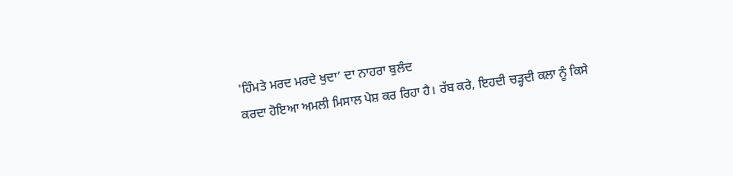'ਹਿੰਮਤੇ ਮਰਦ ਮਰਦੇ ਖੁਦਾ’ ਦਾ ਨਾਹਰਾ ਬੁਲੰਦ
ਕਰਦਾ ਹੋਇਆ ਅਮਲੀ ਮਿਸਾਲ ਪੇਸ਼ ਕਰ ਰਿਹਾ ਹੈ। ਰੱਬ ਕਰੇ, ਇਹਦੀ ਚੜ੍ਹਦੀ ਕਲਾ ਨੂੰ ਕਿਸੇ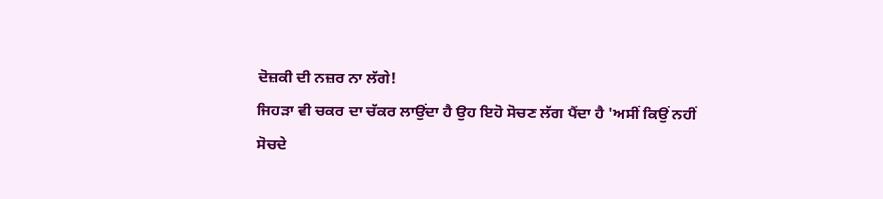ਦੋਜ਼ਕੀ ਦੀ ਨਜ਼ਰ ਨਾ ਲੱਗੇ!
ਜਿਹੜਾ ਵੀ ਚਕਰ ਦਾ ਚੱਕਰ ਲਾਉਂਦਾ ਹੈ ਉਹ ਇਹੋ ਸੋਚਣ ਲੱਗ ਪੈਂਦਾ ਹੈ 'ਅਸੀਂ ਕਿਉਂ ਨਹੀਂ
ਸੋਚਦੇ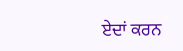ਏਦਾਂ ਕਰਨ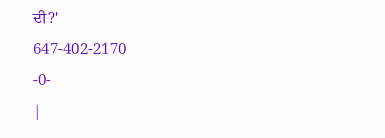ਦੀ?'
647-402-2170
-0-
|